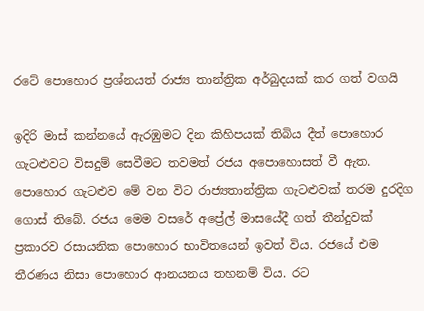රටේ පොහොර ප්‍රශ්නයත් රාජ්‍ය තාන්ත්‍රික අර්බුදයක් කර ගත් වගයි

ඉදිරි මාස් කන්නයේ ඇරඹුමට දින කිහිපයක් තිබිය දීත් පොහොර ගැටළුවට විසදුම් සෙවීමට තවමත් රජය අපොහොසත් වී ඇත. පොහොර ගැටළුව මේ වන විට රාජ්‍යතාන්ත්‍රික ගැටළුවක් තරම දුරදිග ගොස් තිබේ. රජය මෙම වසරේ අප්‍රේල් මාසයේදී ගත් තීන්දුවක් ප්‍රකාරව රසායනික පොහොර භාවිතයෙන් ඉවත් විය. රජයේ එම තීරණය නිසා පොහොර ආනයනය තහනම් විය. රට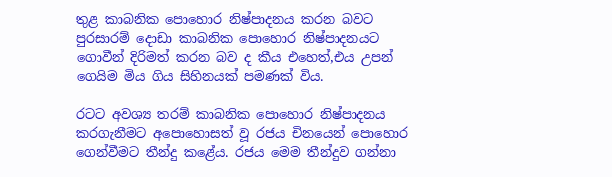තුළ කාබනික පොහොර නිෂ්පාදනය කරන බවට පුරසාරම් දොඩා කාබනික පොහොර නිෂ්පාදනයට ගොවීන් දිරිමත් කරන බව ද කීය එහෙත්,එය උපන් ගෙයිම මිය ගිය සිහිනයක් පමණක් විය.

රටට අවශ්‍ය තරම් කාබනික පොහොර නිෂ්පාදනය කරගැනීමට අපොහොසත් වූ රජය චිනයෙන් පොහොර ගෙන්වීමට තීන්දු කළේය. රජය මෙම තීන්දුව ගන්නා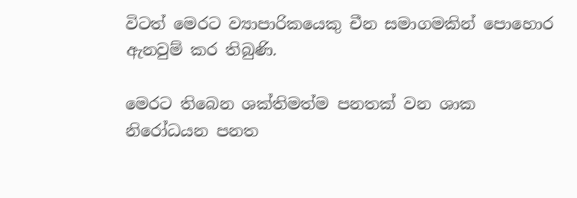විටත් මෙරට ව්‍යාපාරිකයෙකු චීන සමාගමකින් පොහොර ඇනවුම් කර තිබුණි.

මෙරට තිබෙන ශක්තිමත්ම පනතක් වන ශාක නිරෝධයන පනත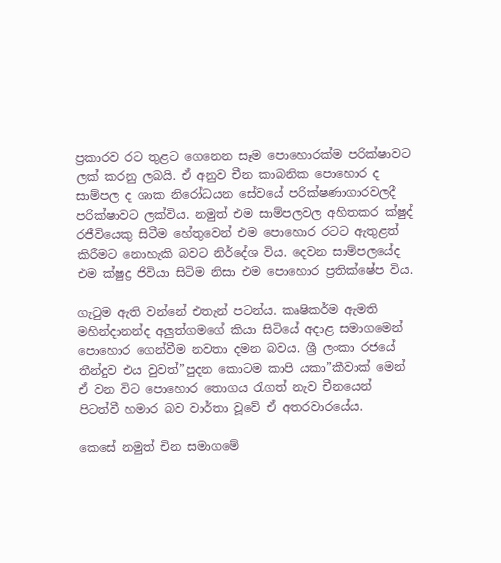ප්‍රකාරව රට තුළට ගෙනෙන සෑම පොහොරක්ම පරික්ෂාවට ලක් කරනු ලබයි. ඒ අනුව චීන කාබනික පොහොර ද සාම්පල ද ශාක නිරෝධයන සේවයේ පරික්ෂණාගාරවලදී පරික්ෂාවට ලක්විය. නමුත් එම සාම්පලවල අහිතකර ක්ෂුද්‍ රජීවියෙකු සිටීම හේතුවෙන් එම පොහොර රටට ඇතුළත් කිරීමට නොහැකි බවට නිර්දේශ විය. දෙවන සාම්පලයේද එම ක්ෂුද්‍ර ජිවියා සිටිම නිසා එම පොහොර ප්‍රතික්ෂේප විය.

ගැටුම ඇති වන්නේ එතැන් පටන්ය. කෘෂිකර්ම ඇමති මහින්දානන්ද අලුත්ගමගේ කියා සිටියේ අදාළ සමාගමෙන් පොහොර ගෙන්වීම නවතා දමන බවය. ශ්‍රී ලංකා රජයේ තීන්දුව එය වුවත්”පුදන කොටම කාපි යකා”කීවාක් මෙන් ඒ වන විට පොහොර තොගය රැගත් නැව චීනයෙන් පිටත්වී හමාර බව වාර්තා වූවේ ඒ අතරවාරයේය.

කෙසේ නමුත් චින සමාගමේ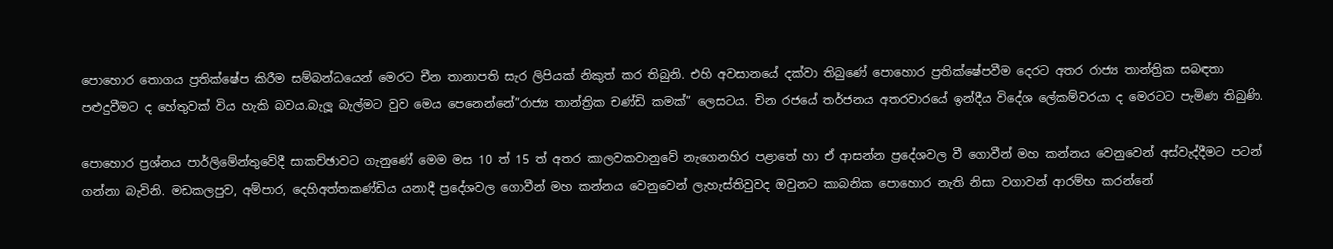පොහොර තොගය ප්‍රතික්ෂේප කිරීම සම්බන්ධයෙන් මෙරට චීන තානාපති සැර ලිපියක් නිකුත් කර තිබුනි. එහි අවසානයේ දක්වා තිබුණේ පොහොර ප්‍රතික්ෂේපවීම දෙරට අතර රාජ්‍ය තාන්ත්‍රික සබඳතා පළුදුවීමට ද හේතුවක් විය හැකි බවය.බැලූ බැල්මට වුව මෙය පෙනෙන්නේ”රාජ්‍ය තාන්ත්‍රික චණ්ඩි කමක්” ලෙසටය. චින රජයේ තර්ජනය අතරවාරයේ ඉන්දීය විදේශ ලේකම්වරයා ද මෙරටට පැමිණ තිබුණි.

පොහොර ප්‍රශ්නය පාර්ලිමේන්තුවේදී සාකච්ඡාවට ගැනුණේ මෙම මස 10 ත් 15 ත් අතර කාලවකවානුවේ නැගෙනහිර පළාතේ හා ඒ ආසන්න ප්‍රදේශවල වී ගොවීන් මහ කන්නය වෙනුවෙන් අස්වැද්දීමට පටන් ගන්නා බැවිනි. මඩකලපුව, අම්පාර, දෙහිඅත්තකණ්ඩිය යනාදී ප්‍රදේශවල ගොවීන් මහ කන්නය වෙනුවෙන් ලැහැස්තිවුවද ඔවුනට කාබනික පොහොර නැති නිසා වගාවන් ආරම්භ කරන්නේ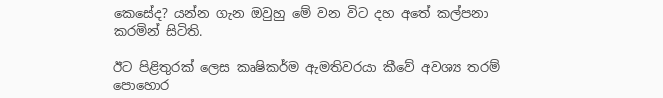කෙසේද? යන්න ගැන ඔවුහු මේ වන විට දහ අතේ කල්පනා කරමින් සිටිති.

ඊට පිළිතුරක් ලෙස කෘෂිකර්ම ඇමතිවරයා කීවේ අවශ්‍ය තරම් පොහොර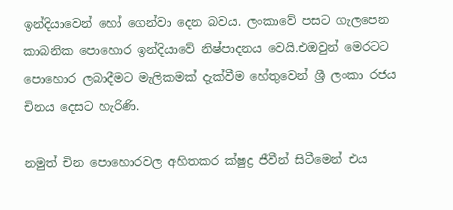ඉන්දියාවෙන් හෝ ගෙන්වා දෙන බවය. ලංකාවේ පසට ගැලපෙන කාබනික පොහොර ඉන්දියාවේ නිෂ්පාදනය වෙයි.එඔවුන් මෙරටට පොහොර ලබාදීමට මැලිකමක් දැක්වීම හේතුවෙන් ශ්‍රී ලංකා රජය චිනය දෙසට හැරිණි.

නමුත් චින පොහොරවල අහිතකර ක්ෂුද්‍ර ජීවීන් සිටීමෙන් එය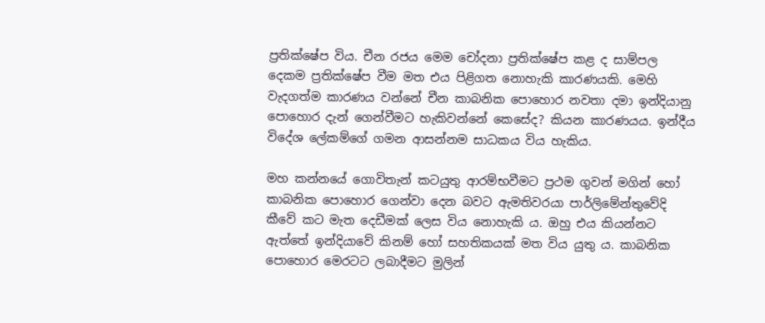ප්‍රතික්ෂේප විය. චීන රජය මෙම චෝදනා ප්‍රතික්ෂේප කළ ද සාම්පල දෙකම ප්‍රතික්ෂේප වීම මත එය පිළිගත නොහැකි කාරණයකි. මෙහි වැදගත්ම කාරණය වන්නේ චීන කාබනික පොහොර නවතා දමා ඉන්දියානු පොහොර දැන් ගෙන්වීමට හැකිවන්නේ කෙසේද? කියන කාරණයය. ඉන්දීය විදේශ ලේකම්ගේ ගමන ආසන්නම සාධකය විය හැකිය.

මහ කන්නයේ ගොවිතැන් කටයුතු ආරම්භවීමට ප්‍රථම ගුවන් මගින් හෝ කාබනික පොහොර ගෙන්වා දෙන බවට ඇමතිවරයා පාර්ලිමේන්තුවේදි කීවේ කට මැත දෙඩීමක් ලෙස විය නොහැකි ය. ඔහු එය කියන්නට ඇත්තේ ඉන්දියාවේ කිනම් හෝ සහතිකයක් මත විය යුතු ය. කාබනික පොහොර මෙරටට ලබාදීමට මුලින්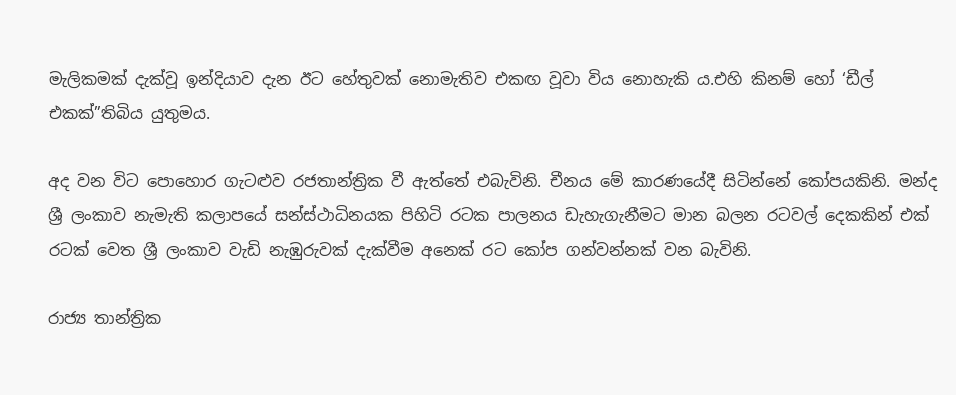මැලිකමක් දැක්වූ ඉන්දියාව දැන ඊට හේතුවක් නොමැතිව එකඟ වූවා විය නොහැකි ය.එහි කිනම් හෝ ‘ඩීල් එකක්”තිබිය යුතුමය.

අද වන විට පොහොර ගැටළුව රජතාන්ත්‍රික වී ඇත්තේ එබැවිනි. චීනය මේ කාරණයේදී සිටින්නේ කෝපයකිනි. මන්ද ශ්‍රී ලංකාව නැමැති කලාපයේ සන්ස්ථාධිනයක පිහිටි රටක පාලනය ඩැහැගැනීමට මාන බලන රටවල් දෙකකින් එක් රටක් වෙත ශ්‍රී ලංකාව වැඩි නැඹුරුවක් දැක්වීම අනෙක් රට කෝප ගන්වන්නක් වන බැවිනි.

රාජ්‍ය තාන්ත්‍රික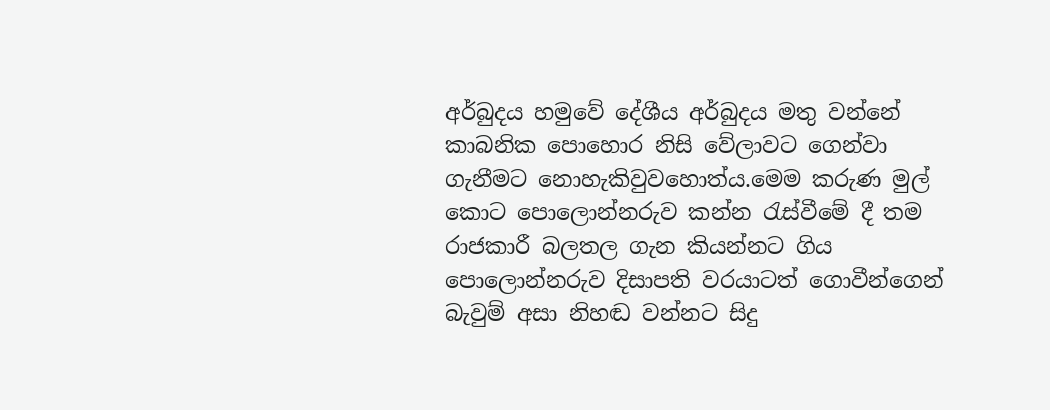අර්බුදය හමුවේ දේශීය අර්බුදය මතු වන්නේ කාබනික පොහොර නිසි වේලාවට ගෙන්වා ගැනීමට නොහැකිවුවහොත්ය.මෙම කරුණ මුල් කොට පොලොන්නරුව කන්න රැස්වීමේ දී තම රාජකාරී බලතල ගැන කියන්නට ගිය පොලොන්නරුව දිසාපති වරයාටත් ගොවීන්ගෙන් බැවුම් අසා නිහඬ වන්නට සිදු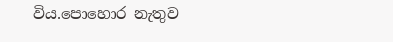විය.පොහොර නැතුව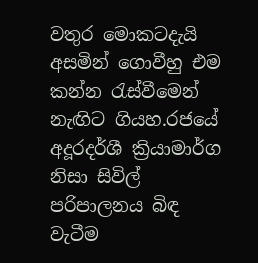වතුර මොකටදැයි අසමින් ගොවීහු එම කන්න රැස්වීමෙන් නැඟිට ගියහ.රජයේ අදූරදර්ශී ක්‍රියාමාර්ග නිසා සිවිල් පරිපාලනය බිඳ වැටීම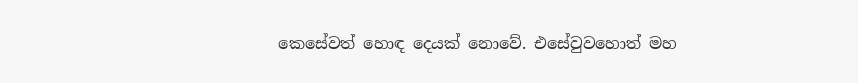කෙසේවත් හොඳ දෙයක් නොවේ. එසේවුවහොත් මහ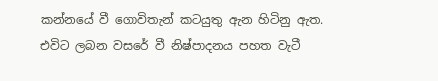කන්නයේ වී ගොවිතැන් කටයුතු ඇන හිටිනු ඇත. එවිට ලබන වසරේ වී නිෂ්පාදනය පහත වැටී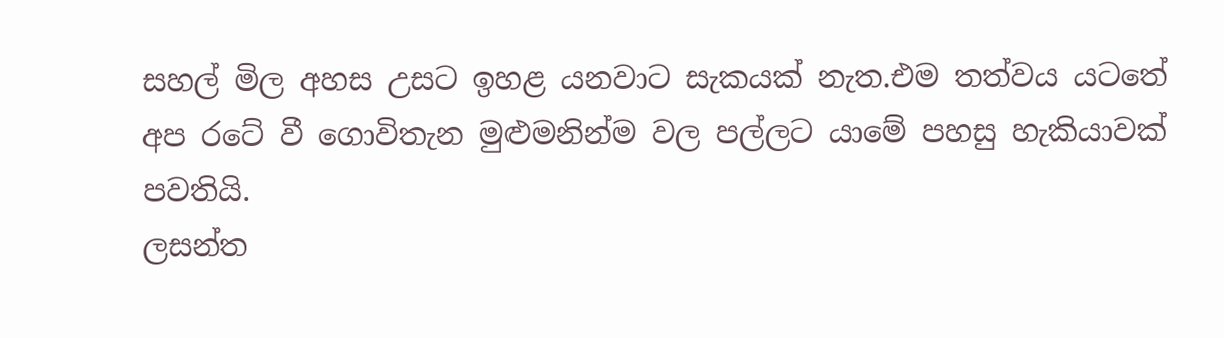සහල් මිල අහස උසට ඉහළ යනවාට සැකයක් නැත.එම තත්වය යටතේ අප රටේ වී ගොවිතැන මුළුමනින්ම වල පල්ලට යාමේ පහසු හැකියාවක් පවතියි.
ලසන්ත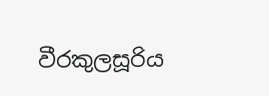වීරකුලසූරිය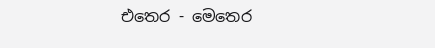එතෙර - මෙතෙර